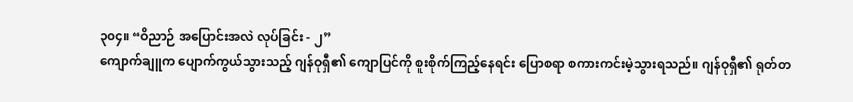၃၀၄။ “ဝိညာဉ် အပြောင်းအလဲ လုပ်ခြင်း - ၂”
ကျောက်ချူက ပျောက်ကွယ်သွားသည့် ဂျန်ဝုရှီ၏ ကျောပြင်ကို စူးစိုက်ကြည့်နေရင်း ပြောစရာ စကားကင်းမဲ့သွားရသည်။ ဂျန်ဝုရှီ၏ ရုတ်တ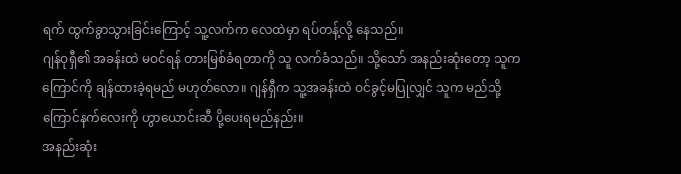ရက် ထွက်ခွာသွားခြင်းကြောင့် သူ့လက်က လေထဲမှာ ရပ်တန့်လို့ နေသည်။
ဂျန်ဝုရှီ၏ အခန်းထဲ မဝင်ရန် တားမြစ်ခံရတာကို သူ လက်ခံသည်။ သို့သော် အနည်းဆုံးတော့ သူက ကြောင်ကို ချန်ထားခဲ့ရမည် မဟုတ်လော။ ဂျန်ရှီက သူ့အခန်းထဲ ဝင်ခွင့်မပြုလျှင် သူက မည်သို့ ကြောင်နက်လေးကို ဟွာယောင်းဆီ ပို့ပေးရမည်နည်း။
အနည်းဆုံး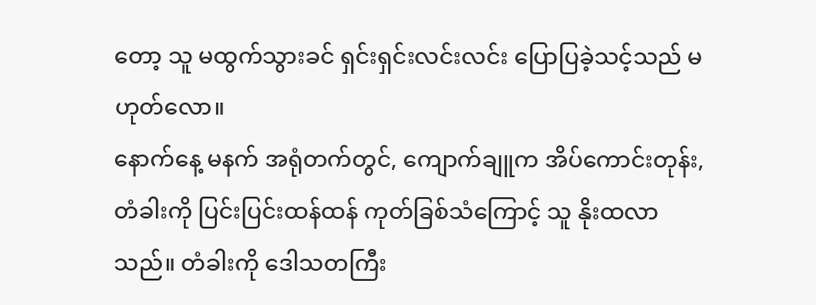တော့ သူ မထွက်သွားခင် ရှင်းရှင်းလင်းလင်း ပြောပြခဲ့သင့်သည် မဟုတ်လော။
နောက်နေ့ မနက် အရုံတက်တွင်, ကျောက်ချူက အိပ်ကောင်းတုန်း, တံခါးကို ပြင်းပြင်းထန်ထန် ကုတ်ခြစ်သံကြောင့် သူ နိုးထလာသည်။ တံခါးကို ဒေါသတကြီး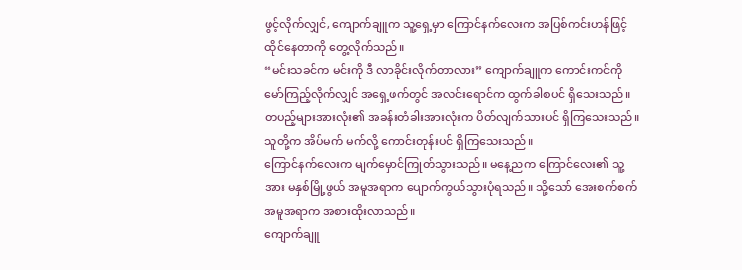ဖွင့်လိုက်လျှင်, ကျောက်ချူက သူ့ရှေ့မှာ ကြောင်နက်လေးက အပြစ်ကင်းဟန်ဖြင့် ထိုင်နေတာကို တွေ့လိုက်သည်။
“မင်းသခင်က မင်းကို ဒီ လာခိုင်းလိုက်တာလား” ကျောက်ချူက ကောင်းကင်ကို မော်ကြည့်လိုက်လျှင် အရှေ့ဖက်တွင် အလင်းရောင်က ထွက်ခါစပင် ရှိသေးသည်။ တပည့်များအားလုံး၏ အခန်းတံခါးအားလုံးက ပိတ်လျက်သားပင် ရှိကြသေးသည်။ သူတို့က အိပ်မက် မက်လို့ ကောင်းတုန်းပင် ရှိကြသေးသည်။
ကြောင်နက်လေးက မျက်မှောင်ကြုတ်သွားသည်။ မနေ့ညက ကြောင်လေး၏ သူ့အား မနှစ်မြို့ဖွယ် အမူအရာက ပျောက်ကွယ်သွားပုံရသည်။ သို့သော် အေးစက်စက် အမူအရာက အစားထိုးလာသည်။
ကျောက်ချူ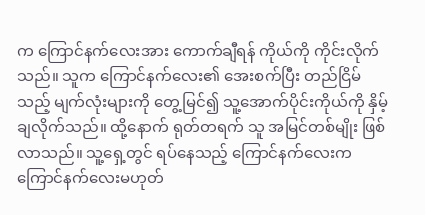က ကြောင်နက်လေးအား ကောက်ချီရန် ကိုယ်ကို ကိုင်းလိုက်သည်။ သူက ကြောင်နက်လေး၏ အေးစက်ပြီး တည်ငြိမ်သည့် မျက်လုံးများကို တွေ့မြင်၍ သူ့အောက်ပိုင်းကိုယ်ကို နှိမ့်ချလိုက်သည်။ ထို့နောက် ရုတ်တရက် သူ အမြင်တစ်မျိုး ဖြစ်လာသည်။ သူ့ရှေ့တွင် ရပ်နေသည့် ကြောင်နက်လေးက ကြောင်နက်လေးမဟုတ်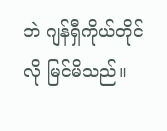ဘဲ ဂျန်ရှီကိုယ်တိုင်လို မြင်မိသည်။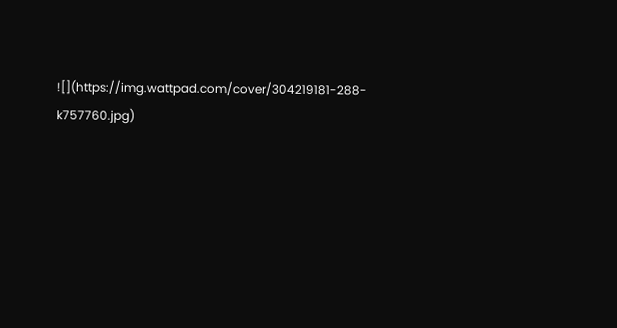![](https://img.wattpad.com/cover/304219181-288-k757760.jpg)